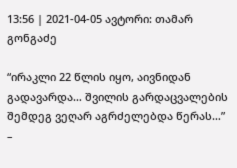13:56 | 2021-04-05 ავტორი: თამარ გონგაძე

“ირაკლი 22 წლის იყო, აივნიდან გადავარდა… შვილის გარდაცვალების შემდეგ ვეღარ აგრძელებდა წერას…” –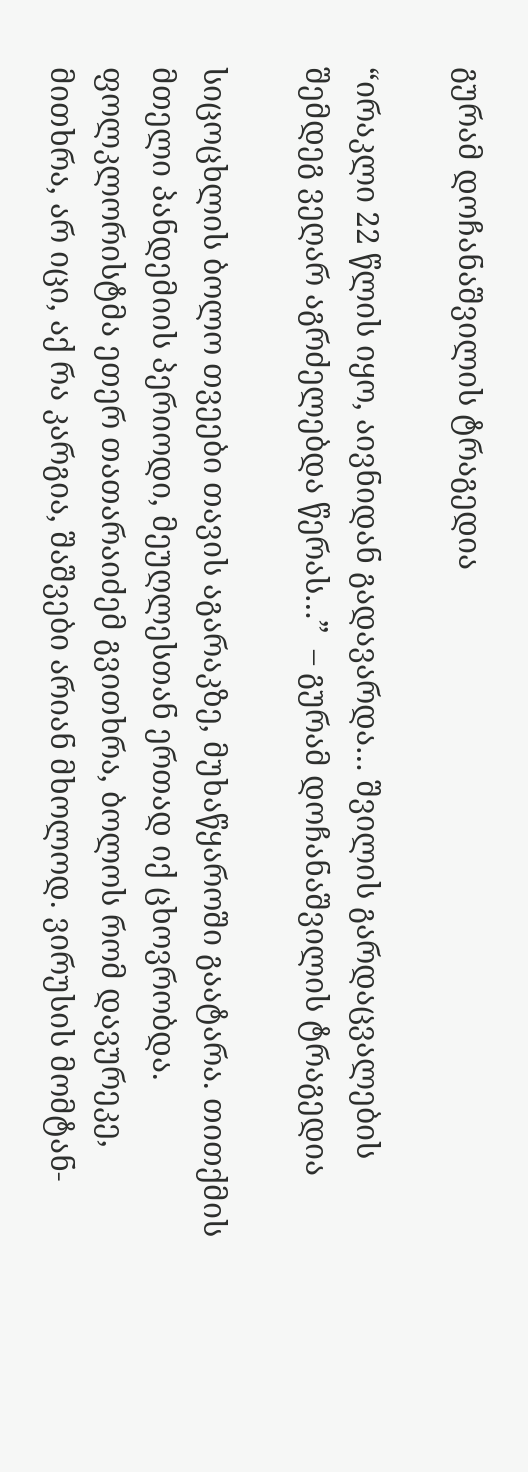გურამ დოჩანაშვილის ტრაგედია

“ირაკლი 22 წლის იყო, აივნიდან გადავარდა… შვილის გარდაცვალების შემდეგ ვეღარ აგრძელებდა წერას…”  – გურამ დოჩანაშვილის ტრაგედია

სიცოცხლის ბოლო თვეები თავის აგარაკზე, მუხაწყაროში გაატარა. თითქმის მთელი პანდემიის პერიოდი, მეუღლესთან ერთად იქ ცხოვრობდა. ფოლკლორისტმა ეთერ თათარაიძემ გვითხრა, ბოლოს რომ დავურეკე, მითხრა, არ იცი, აქ რა კარგია, შაშვები არიან მხოლოდ. ვირუსის მომტან-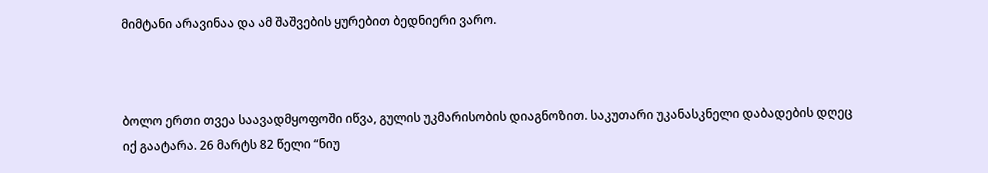მიმტანი არავინაა და ამ შაშვების ყურებით ბედნიერი ვარო.



ბოლო ერთი თვეა საავადმყოფოში იწვა, გულის უკმარისობის დიაგნოზით. საკუთარი უკანასკნელი დაბადების დღეც იქ გაატარა. 26 მარტს 82 წელი “ნიუ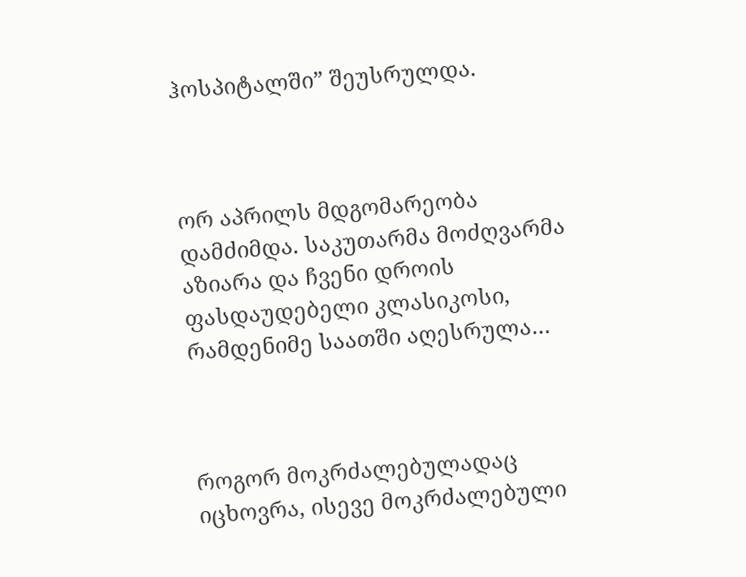ჰოსპიტალში” შეუსრულდა.



ორ აპრილს მდგომარეობა დამძიმდა. საკუთარმა მოძღვარმა აზიარა და ჩვენი დროის ფასდაუდებელი კლასიკოსი, რამდენიმე საათში აღესრულა…



როგორ მოკრძალებულადაც იცხოვრა, ისევე მოკრძალებული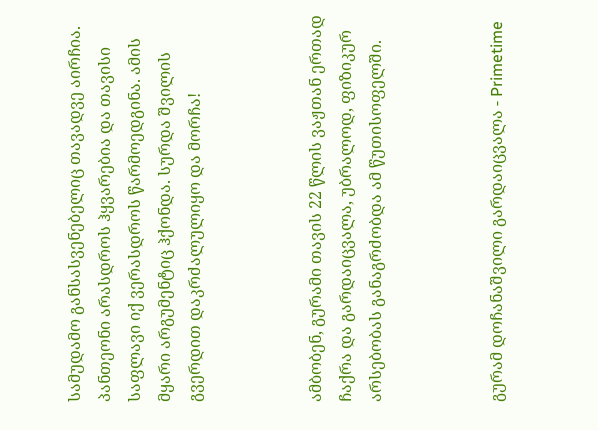სამუდამო განსასვენებელიც თავადვე აირჩია. პანთეონი არასდროს ჰყვარებია და თავისი საფლავი იქ ვერასდროს წარმოედგინა. ამის მყარი არგუმენტიც ჰქონდა. სურდა შვილის გვერდით დაკრძალულიყო და მორჩა!



ამბობენ, გურამი თავის 22 წლის ვაჟთან ერთად ჩაქრა და გარდაიცვალა, უბრალოდ, ფიზიკურ არსებობას განაგრძობდა ამ წუთისოფელში.



გურამ დოჩანაშვილი გარდაიცვალა - Primetime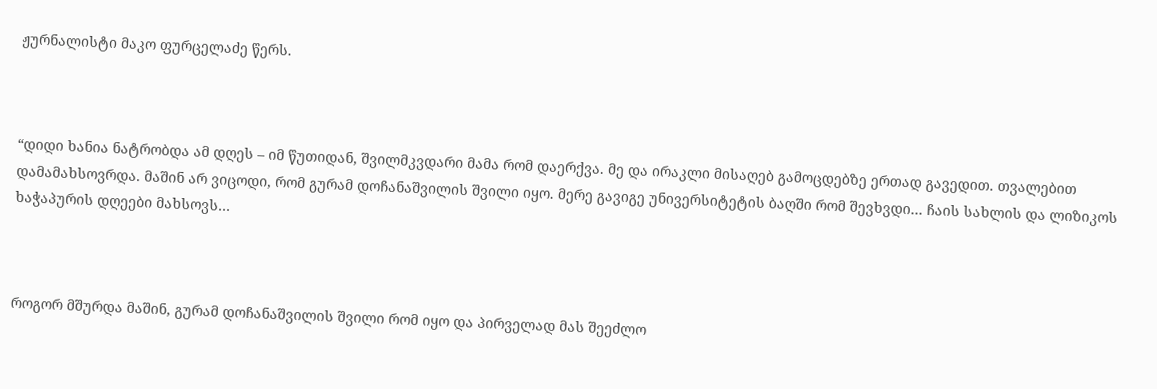ჟურნალისტი მაკო ფურცელაძე წერს.



“დიდი ხანია ნატრობდა ამ დღეს – იმ წუთიდან, შვილმკვდარი მამა რომ დაერქვა. მე და ირაკლი მისაღებ გამოცდებზე ერთად გავედით. თვალებით დამამახსოვრდა. მაშინ არ ვიცოდი, რომ გურამ დოჩანაშვილის შვილი იყო. მერე გავიგე უნივერსიტეტის ბაღში რომ შევხვდი… ჩაის სახლის და ლიზიკოს ხაჭაპურის დღეები მახსოვს…



როგორ მშურდა მაშინ, გურამ დოჩანაშვილის შვილი რომ იყო და პირველად მას შეეძლო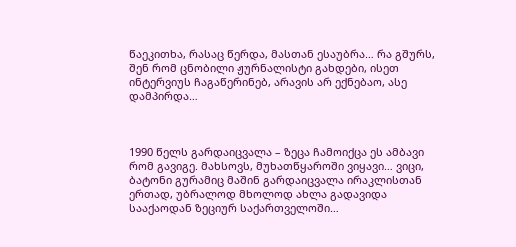წაეკითხა, რასაც წერდა, მასთან ესაუბრა… რა გშურს, შენ რომ ცნობილი ჟურნალისტი გახდები, ისეთ ინტერვიუს ჩაგაწერინებ, არავის არ ექნებაო, ასე დამპირდა…



1990 წელს გარდაიცვალა – ზეცა ჩამოიქცა ეს ამბავი რომ გავიგე. მახსოვს, მუხათწყაროში ვიყავი… ვიცი, ბატონი გურამიც მაშინ გარდაიცვალა ირაკლისთან ერთად, უბრალოდ მხოლოდ ახლა გადავიდა სააქაოდან ზეციურ საქართველოში…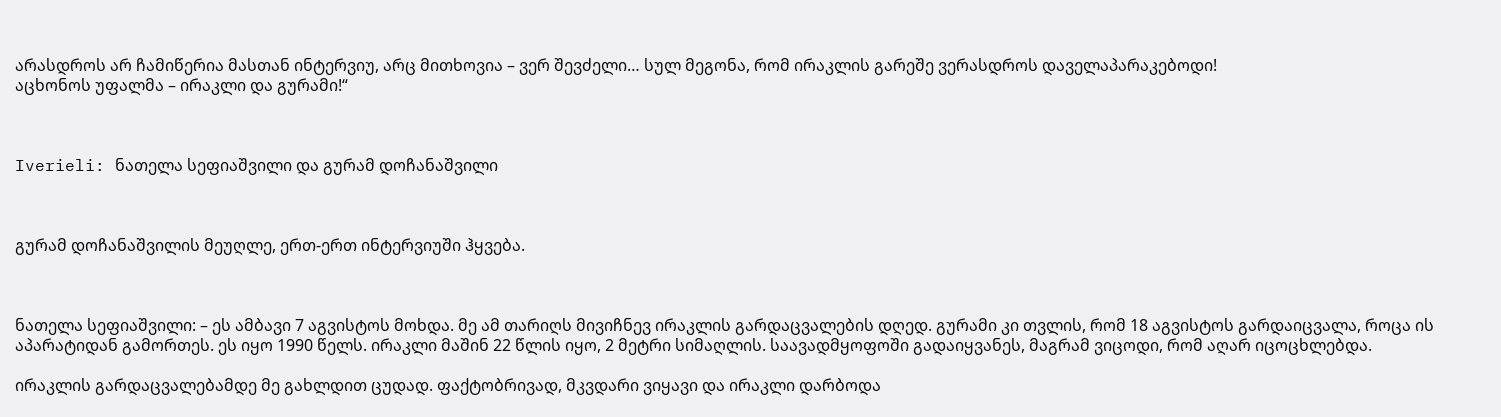არასდროს არ ჩამიწერია მასთან ინტერვიუ, არც მითხოვია – ვერ შევძელი… სულ მეგონა, რომ ირაკლის გარეშე ვერასდროს დაველაპარაკებოდი!
აცხონოს უფალმა – ირაკლი და გურამი!“



Iverieli: ნათელა სეფიაშვილი და გურამ დოჩანაშვილი



გურამ დოჩანაშვილის მეუღლე, ერთ-ერთ ინტერვიუში ჰყვება.



ნათელა სეფიაშვილი: – ეს ამბავი 7 აგვისტოს მოხდა. მე ამ თარიღს მივიჩნევ ირაკლის გარდაცვალების დღედ. გურამი კი თვლის, რომ 18 აგვისტოს გარდაიცვალა, როცა ის აპარატიდან გამორთეს. ეს იყო 1990 წელს. ირაკლი მაშინ 22 წლის იყო, 2 მეტრი სიმაღლის. საავადმყოფოში გადაიყვანეს, მაგრამ ვიცოდი, რომ აღარ იცოცხლებდა.

ირაკლის გარდაცვალებამდე მე გახლდით ცუდად. ფაქტობრივად, მკვდარი ვიყავი და ირაკლი დარბოდა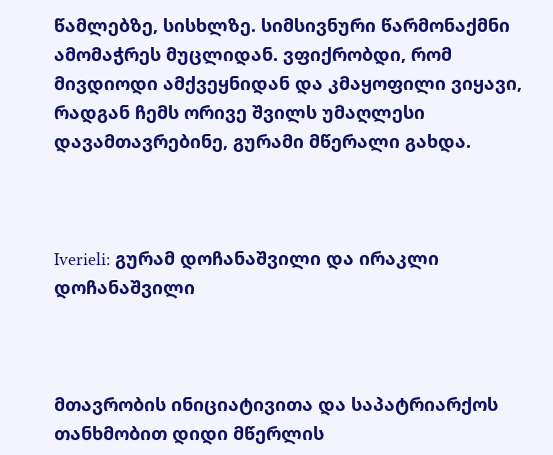წამლებზე, სისხლზე. სიმსივნური წარმონაქმნი ამომაჭრეს მუცლიდან. ვფიქრობდი, რომ მივდიოდი ამქვეყნიდან და კმაყოფილი ვიყავი, რადგან ჩემს ორივე შვილს უმაღლესი დავამთავრებინე, გურამი მწერალი გახდა.



Iverieli: გურამ დოჩანაშვილი და ირაკლი დოჩანაშვილი



მთავრობის ინიციატივითა და საპატრიარქოს თანხმობით დიდი მწერლის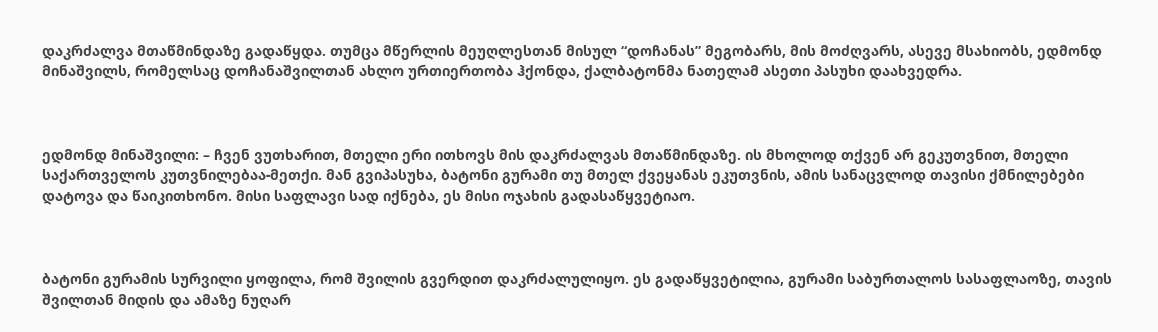დაკრძალვა მთაწმინდაზე გადაწყდა. თუმცა მწერლის მეუღლესთან მისულ “დოჩანას” მეგობარს, მის მოძღვარს, ასევე მსახიობს, ედმონდ მინაშვილს, რომელსაც დოჩანაშვილთან ახლო ურთიერთობა ჰქონდა, ქალბატონმა ნათელამ ასეთი პასუხი დაახვედრა.



ედმონდ მინაშვილი: – ჩვენ ვუთხარით, მთელი ერი ითხოვს მის დაკრძალვას მთაწმინდაზე. ის მხოლოდ თქვენ არ გეკუთვნით, მთელი საქართველოს კუთვნილებაა-მეთქი. მან გვიპასუხა, ბატონი გურამი თუ მთელ ქვეყანას ეკუთვნის, ამის სანაცვლოდ თავისი ქმნილებები დატოვა და წაიკითხონო. მისი საფლავი სად იქნება, ეს მისი ოჯახის გადასაწყვეტიაო.



ბატონი გურამის სურვილი ყოფილა, რომ შვილის გვერდით დაკრძალულიყო. ეს გადაწყვეტილია, გურამი საბურთალოს სასაფლაოზე, თავის შვილთან მიდის და ამაზე ნუღარ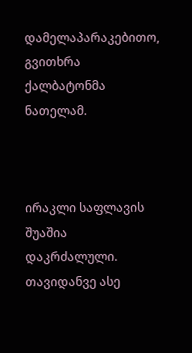დამელაპარაკებითო, გვითხრა ქალბატონმა ნათელამ.



ირაკლი საფლავის შუაშია დაკრძალული. თავიდანვე ასე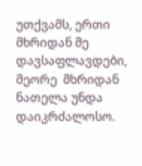უთქვამს, ერთი მხრიდან მე დავსაფლავდები, მეორე  მხრიდან ნათელა უნდა დაიკრძალოსო.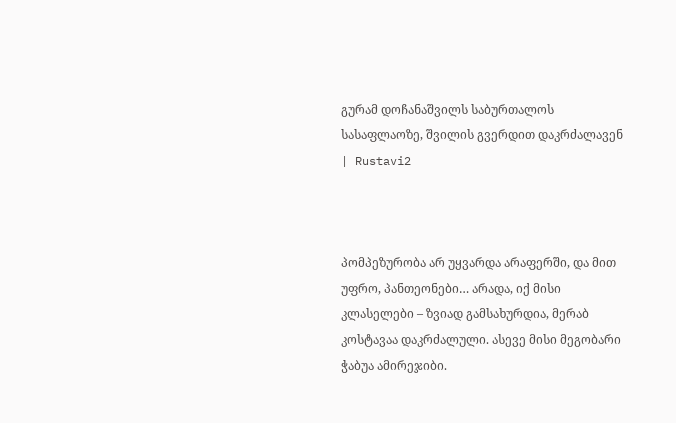გურამ დოჩანაშვილს საბურთალოს სასაფლაოზე, შვილის გვერდით დაკრძალავენ | Rustavi2



პომპეზურობა არ უყვარდა არაფერში, და მით უფრო, პანთეონები… არადა, იქ მისი კლასელები – ზვიად გამსახურდია, მერაბ კოსტავაა დაკრძალული. ასევე მისი მეგობარი ჭაბუა ამირეჯიბი.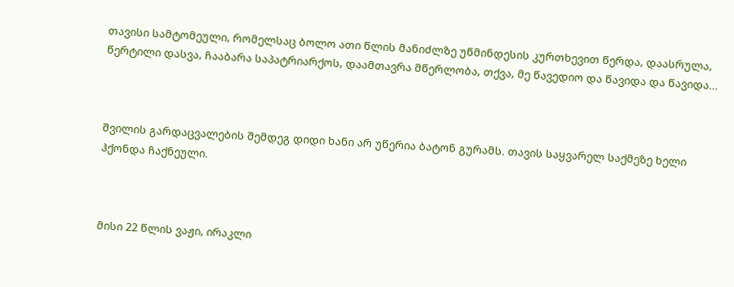თავისი სამტომეული, რომელსაც ბოლო ათი წლის მანიძლზე უწმინდესის კურთხევით წერდა, დაასრულა, წერტილი დასვა, ჩააბარა საპატრიარქოს, დაამთავრა მწერლობა, თქვა, მე წავედიო და წავიდა და წავიდა…



შვილის გარდაცვალების შემდეგ დიდი ხანი არ უწერია ბატონ გურამს. თავის საყვარელ საქმეზე ხელი ჰქონდა ჩაქნეული.



მისი 22 წლის ვაჟი, ირაკლი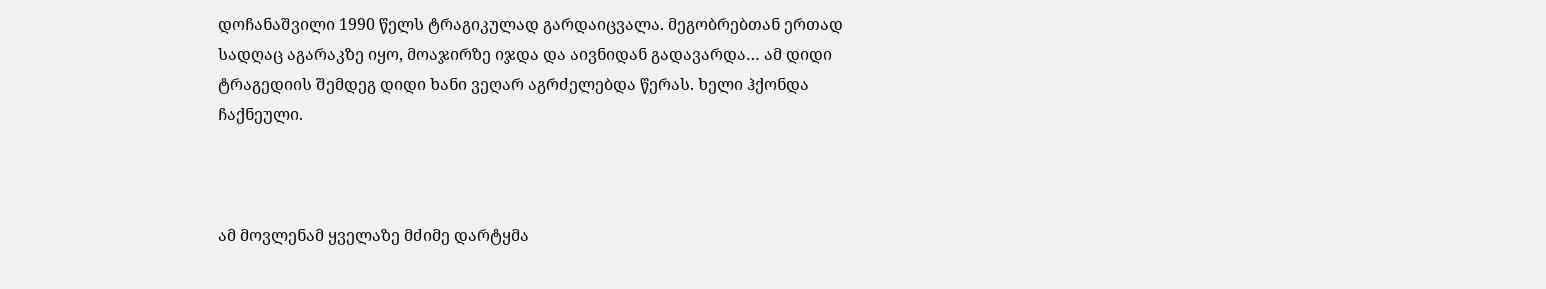დოჩანაშვილი 1990 წელს ტრაგიკულად გარდაიცვალა. მეგობრებთან ერთად სადღაც აგარაკზე იყო, მოაჯირზე იჯდა და აივნიდან გადავარდა… ამ დიდი ტრაგედიის შემდეგ დიდი ხანი ვეღარ აგრძელებდა წერას. ხელი ჰქონდა ჩაქნეული.



ამ მოვლენამ ყველაზე მძიმე დარტყმა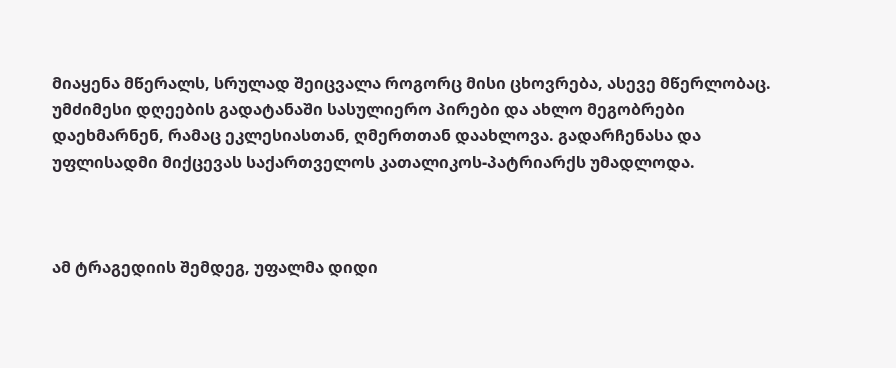მიაყენა მწერალს, სრულად შეიცვალა როგორც მისი ცხოვრება, ასევე მწერლობაც. უმძიმესი დღეების გადატანაში სასულიერო პირები და ახლო მეგობრები დაეხმარნენ, რამაც ეკლესიასთან, ღმერთთან დაახლოვა. გადარჩენასა და უფლისადმი მიქცევას საქართველოს კათალიკოს-პატრიარქს უმადლოდა.



ამ ტრაგედიის შემდეგ, უფალმა დიდი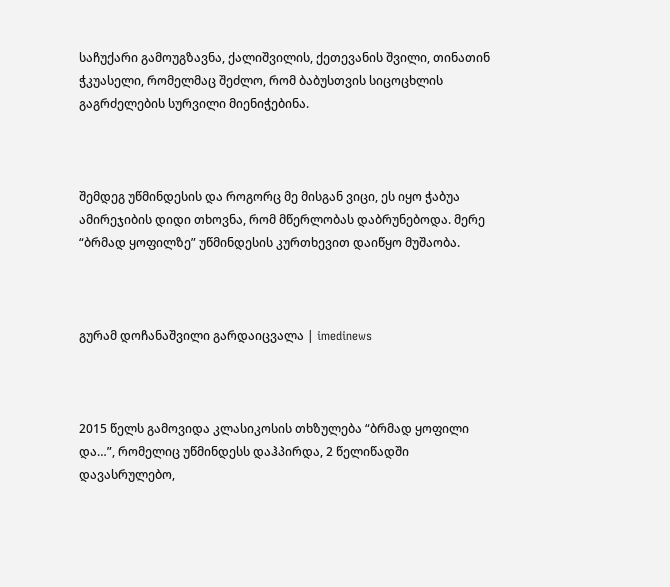საჩუქარი გამოუგზავნა, ქალიშვილის, ქეთევანის შვილი, თინათინ ჭკუასელი, რომელმაც შეძლო, რომ ბაბუსთვის სიცოცხლის გაგრძელების სურვილი მიენიჭებინა.



შემდეგ უწმინდესის და როგორც მე მისგან ვიცი, ეს იყო ჭაბუა ამირეჯიბის დიდი თხოვნა, რომ მწერლობას დაბრუნებოდა. მერე “ბრმად ყოფილზე” უწმინდესის კურთხევით დაიწყო მუშაობა.



გურამ დოჩანაშვილი გარდაიცვალა | imedinews



2015 წელს გამოვიდა კლასიკოსის თხზულება “ბრმად ყოფილი და…”, რომელიც უწმინდესს დაჰპირდა, 2 წელიწადში დავასრულებო,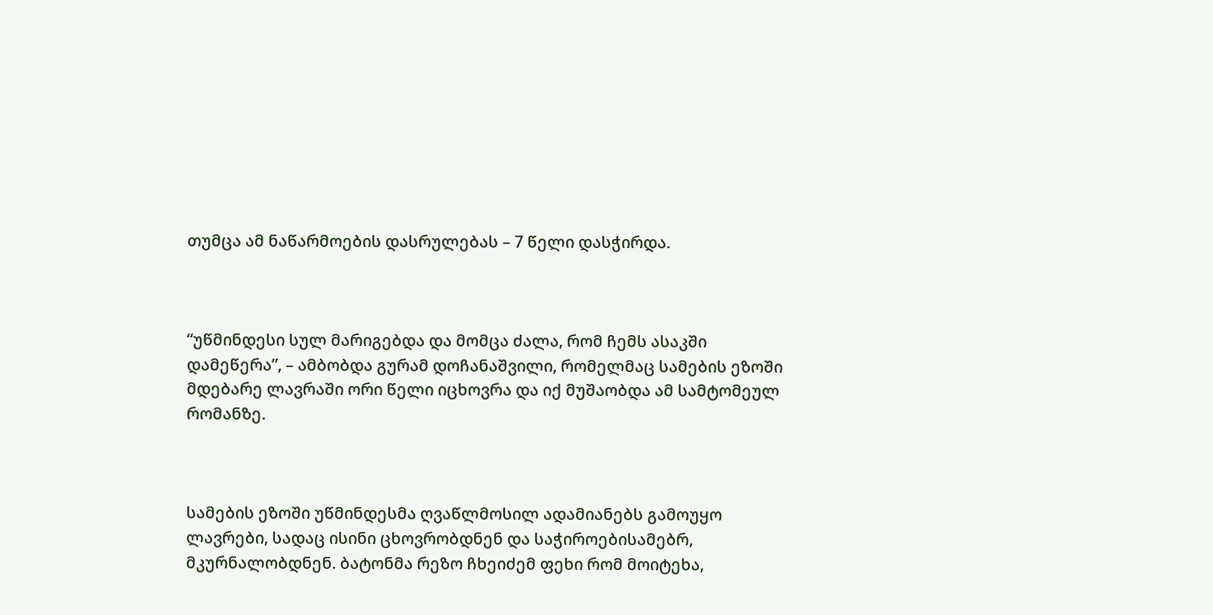თუმცა ამ ნაწარმოების დასრულებას – 7 წელი დასჭირდა.



“უწმინდესი სულ მარიგებდა და მომცა ძალა, რომ ჩემს ასაკში დამეწერა”, – ამბობდა გურამ დოჩანაშვილი, რომელმაც სამების ეზოში მდებარე ლავრაში ორი წელი იცხოვრა და იქ მუშაობდა ამ სამტომეულ რომანზე.



სამების ეზოში უწმინდესმა ღვაწლმოსილ ადამიანებს გამოუყო ლავრები, სადაც ისინი ცხოვრობდნენ და საჭიროებისამებრ, მკურნალობდნენ. ბატონმა რეზო ჩხეიძემ ფეხი რომ მოიტეხა,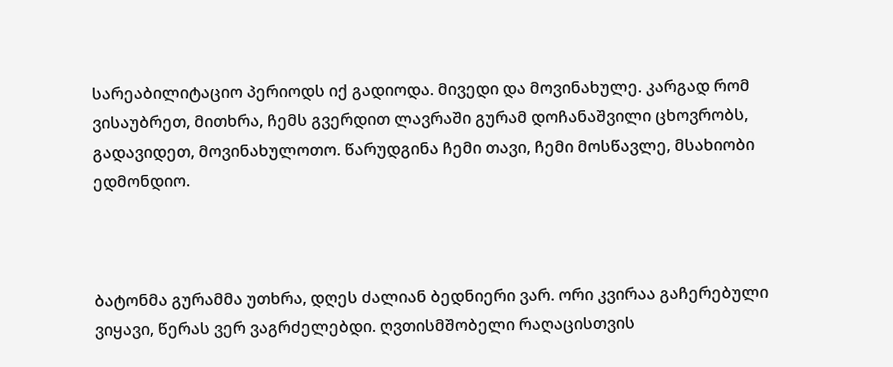სარეაბილიტაციო პერიოდს იქ გადიოდა. მივედი და მოვინახულე. კარგად რომ ვისაუბრეთ, მითხრა, ჩემს გვერდით ლავრაში გურამ დოჩანაშვილი ცხოვრობს, გადავიდეთ, მოვინახულოთო. წარუდგინა ჩემი თავი, ჩემი მოსწავლე, მსახიობი ედმონდიო.



ბატონმა გურამმა უთხრა, დღეს ძალიან ბედნიერი ვარ. ორი კვირაა გაჩერებული ვიყავი, წერას ვერ ვაგრძელებდი. ღვთისმშობელი რაღაცისთვის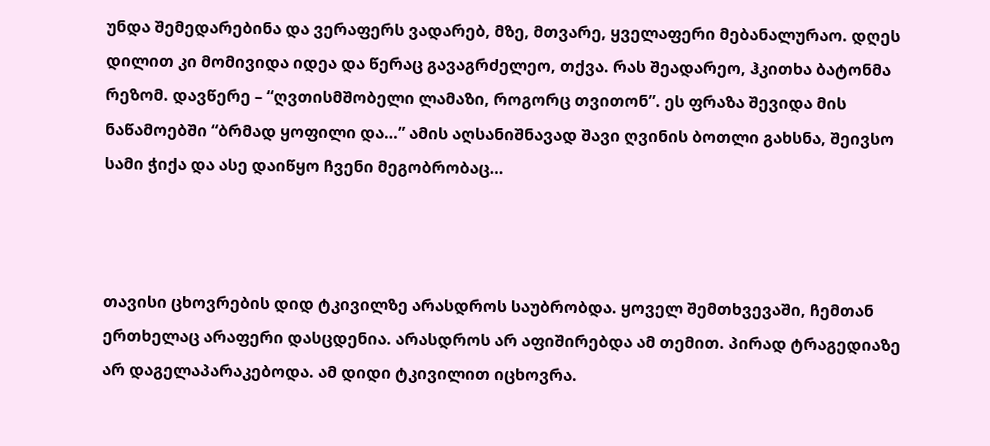უნდა შემედარებინა და ვერაფერს ვადარებ, მზე, მთვარე, ყველაფერი მებანალურაო. დღეს დილით კი მომივიდა იდეა და წერაც გავაგრძელეო, თქვა. რას შეადარეო, ჰკითხა ბატონმა რეზომ. დავწერე – “ღვთისმშობელი ლამაზი, როგორც თვითონ”. ეს ფრაზა შევიდა მის ნაწამოებში “ბრმად ყოფილი და…” ამის აღსანიშნავად შავი ღვინის ბოთლი გახსნა, შეივსო სამი ჭიქა და ასე დაიწყო ჩვენი მეგობრობაც…



თავისი ცხოვრების დიდ ტკივილზე არასდროს საუბრობდა. ყოველ შემთხვევაში, ჩემთან ერთხელაც არაფერი დასცდენია. არასდროს არ აფიშირებდა ამ თემით. პირად ტრაგედიაზე არ დაგელაპარაკებოდა. ამ დიდი ტკივილით იცხოვრა.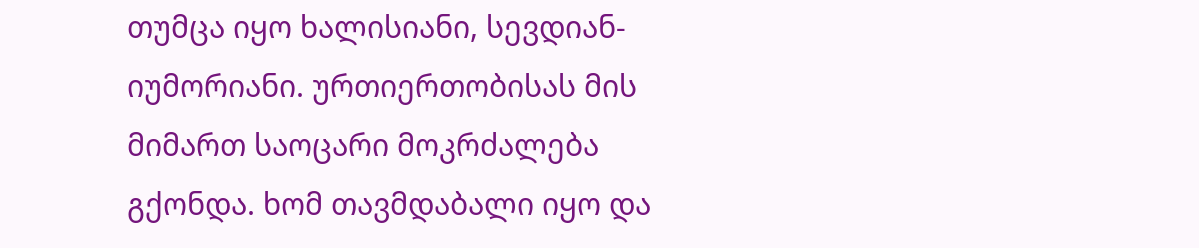თუმცა იყო ხალისიანი, სევდიან-იუმორიანი. ურთიერთობისას მის მიმართ საოცარი მოკრძალება გქონდა. ხომ თავმდაბალი იყო და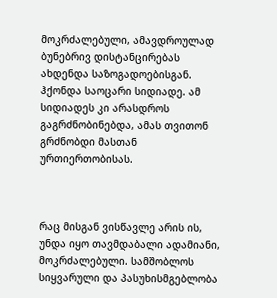მოკრძალებული, ამავდროულად ბუნებრივ დისტანცირებას ახდენდა საზოგადოებისგან. ჰქონდა საოცარი სიდიადე. ამ სიდიადეს კი არასდროს გაგრძნობინებდა, ამას თვითონ გრძნობდი მასთან ურთიერთობისას.



რაც მისგან ვისწავლე არის ის, უნდა იყო თავმდაბალი ადამიანი, მოკრძალებული. სამშობლოს სიყვარული და პასუხისმგებლობა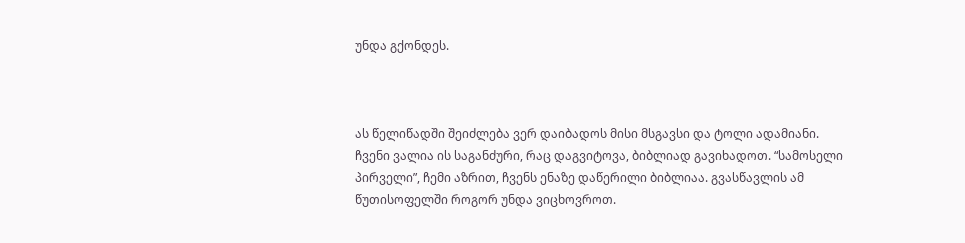უნდა გქონდეს.



ას წელიწადში შეიძლება ვერ დაიბადოს მისი მსგავსი და ტოლი ადამიანი. ჩვენი ვალია ის საგანძური, რაც დაგვიტოვა, ბიბლიად გავიხადოთ. “სამოსელი პირველი”, ჩემი აზრით, ჩვენს ენაზე დაწერილი ბიბლიაა. გვასწავლის ამ წუთისოფელში როგორ უნდა ვიცხოვროთ.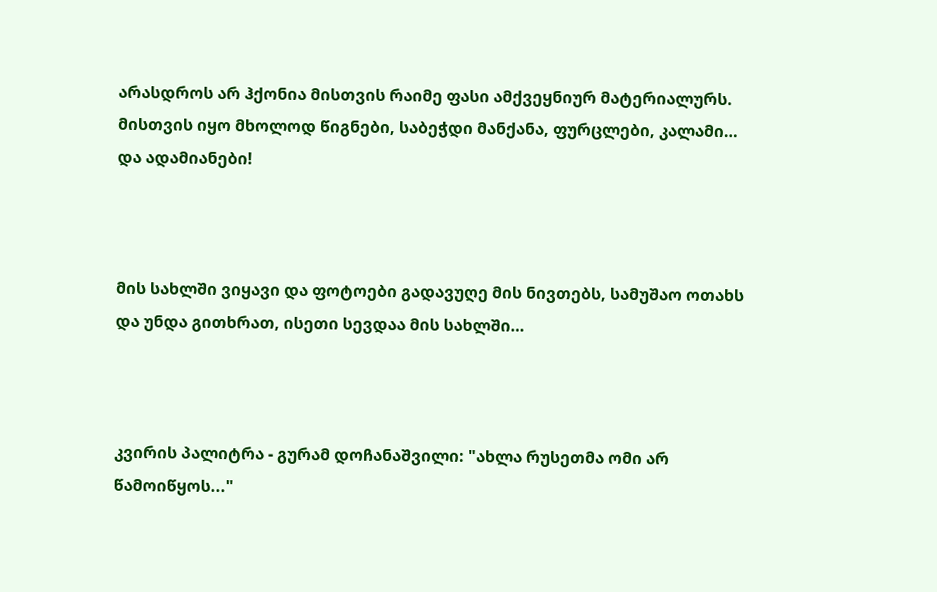არასდროს არ ჰქონია მისთვის რაიმე ფასი ამქვეყნიურ მატერიალურს. მისთვის იყო მხოლოდ წიგნები, საბეჭდი მანქანა, ფურცლები, კალამი… და ადამიანები!



მის სახლში ვიყავი და ფოტოები გადავუღე მის ნივთებს, სამუშაო ოთახს და უნდა გითხრათ, ისეთი სევდაა მის სახლში…



კვირის პალიტრა - გურამ დოჩანაშვილი: "ახლა რუსეთმა ომი არ წამოიწყოს..."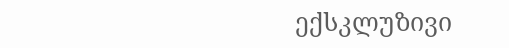ექსკლუზივი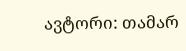ავტორი: თამარ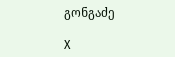გონგაძე

X